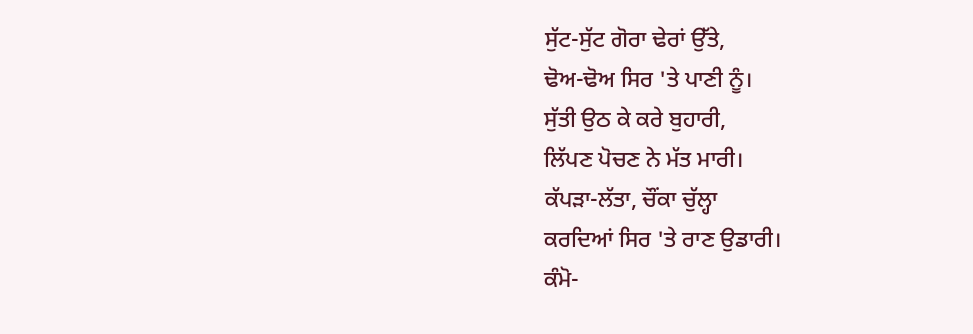ਸੁੱਟ-ਸੁੱਟ ਗੋਰਾ ਢੇਰਾਂ ਉੱਤੇ,
ਢੋਅ-ਢੋਅ ਸਿਰ 'ਤੇ ਪਾਣੀ ਨੂੰ।
ਸੁੱਤੀ ਉਠ ਕੇ ਕਰੇ ਬੁਹਾਰੀ,
ਲਿੱਪਣ ਪੋਚਣ ਨੇ ਮੱਤ ਮਾਰੀ।
ਕੱਪੜਾ-ਲੱਤਾ, ਚੌਂਕਾ ਚੁੱਲ੍ਹਾ
ਕਰਦਿਆਂ ਸਿਰ 'ਤੇ ਰਾਣ ਉਡਾਰੀ।
ਕੰਮੋ-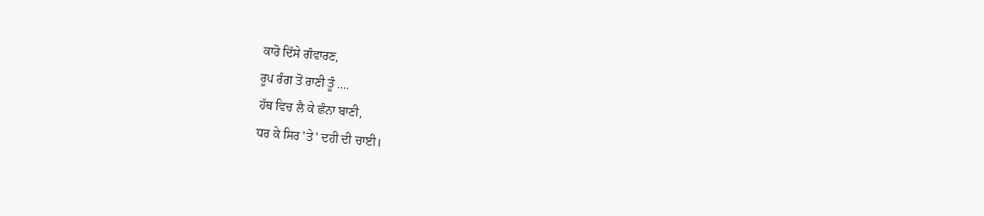ਕਾਰੋ ਦਿੱਸੇ ਗੰਵਾਰਣ,
ਰੂਪ ਰੰਗ ਤੋਂ ਰਾਣੀ ਤੂੰ ....
ਹੱਥ ਵਿਚ ਲੈ ਕੇ ਛੰਨਾ ਬਾਣੀ,
ਧਰ ਕੇ ਸਿਰ 'ਤੇ' ਦਹੀ ਦੀ ਚਾਈ।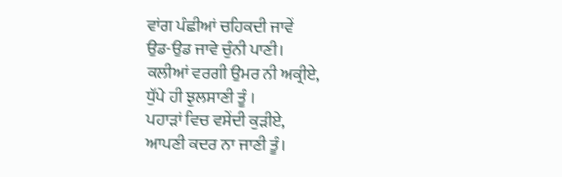ਵਾਂਗ ਪੰਛੀਆਂ ਚਹਿਕਦੀ ਜਾਵੇਂ
ਉਡ-ਉਡ ਜਾਵੇ ਚੁੰਨੀ ਪਾਣੀ।
ਕਲੀਆਂ ਵਰਗੀ ਉਮਰ ਨੀ ਅਕ੍ਰੀਏ,
ਧੁੱਪੇ ਹੀ ਝੁਲਸਾਣੀ ਤੂੰ ।
ਪਹਾੜਾਂ ਵਿਚ ਵਸੇਂਦੀ ਕੁੜੀਏ,
ਆਪਣੀ ਕਦਰ ਨਾ ਜਾਣੀ ਤੂੰ।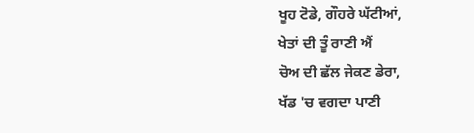ਖੂਹ ਟੋਡੇ, ਗੌਹਰੇ ਘੱਟੀਆਂ,
ਖੇਤਾਂ ਦੀ ਤੂੰ ਰਾਣੀ ਐਂ
ਚੋਅ ਦੀ ਛੱਲ ਜੇਕਣ ਡੇਰਾ,
ਖੱਡ 'ਚ ਵਗਦਾ ਪਾਣੀ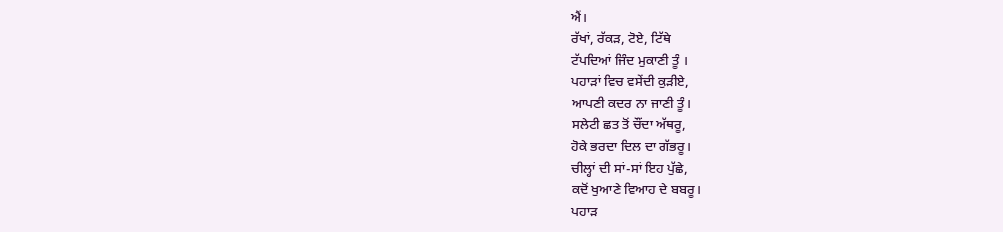ਐਂ।
ਰੱਖਾਂ, ਰੱਕੜ, ਟੋਏ, ਟਿੱਥੇ
ਟੱਪਦਿਆਂ ਜਿੰਦ ਮੁਕਾਣੀ ਤੂੰ ।
ਪਹਾੜਾਂ ਵਿਚ ਵਸੇਂਦੀ ਕੁੜੀਏ,
ਆਪਣੀ ਕਦਰ ਨਾ ਜਾਣੀ ਤੂੰ।
ਸਲੇਟੀ ਛਤ ਤੋਂ ਚੌਂਦਾ ਅੱਥਰੂ,
ਹੋਕੇ ਭਰਦਾ ਦਿਲ ਦਾ ਗੱਭਰੂ।
ਚੀਲ੍ਹਾਂ ਦੀ ਸਾਂ-ਸਾਂ ਇਹ ਪੁੱਛੇ,
ਕਦੋਂ ਖੁਆਣੇ ਵਿਆਹ ਦੇ ਬਬਰੂ।
ਪਹਾੜ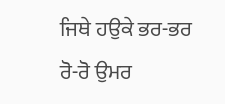ਜਿਥੇ ਹਉਕੇ ਭਰ-ਭਰ
ਰੋ-ਰੋ ਉਮਰ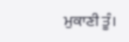ਮੁਕਾਣੀ ਤੂੰ।